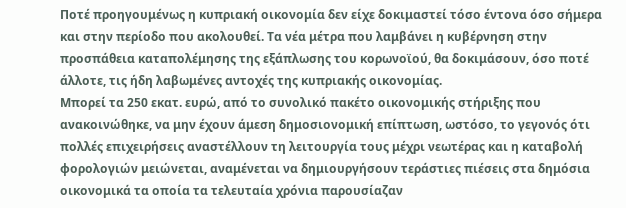Ποτέ προηγουμένως η κυπριακή οικονομία δεν είχε δοκιμαστεί τόσο έντονα όσο σήμερα και στην περίοδο που ακολουθεί. Τα νέα μέτρα που λαμβάνει η κυβέρνηση στην προσπάθεια καταπολέμησης της εξάπλωσης του κορωνοϊού, θα δοκιμάσουν, όσο ποτέ άλλοτε, τις ήδη λαβωμένες αντοχές της κυπριακής οικονομίας.
Μπορεί τα 250 εκατ. ευρώ, από το συνολικό πακέτο οικονομικής στήριξης που ανακοινώθηκε, να μην έχουν άμεση δημοσιονομική επίπτωση, ωστόσο, το γεγονός ότι πολλές επιχειρήσεις αναστέλλουν τη λειτουργία τους μέχρι νεωτέρας και η καταβολή φορολογιών μειώνεται, αναμένεται να δημιουργήσουν τεράστιες πιέσεις στα δημόσια οικονομικά τα οποία τα τελευταία χρόνια παρουσίαζαν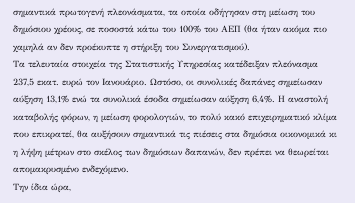σημαντικά πρωτογενή πλεονάσματα, τα οποία οδήγησαν στη μείωση του δημόσιου χρέους, σε ποσοστά κάτω του 100% του ΑΕΠ (θα ήταν ακόμα πιο χαμηλά αν δεν προέκυπτε η στήριξη του Συνεργατισμού).
Τα τελευταία στοιχεία της Στατιστικής Υπηρεσίας κατέδειξαν πλεόνασμα 237,5 εκατ. ευρώ τον Ιανουάριο. Ωστόσο, οι συνολικές δαπάνες σημείωσαν αύξηση 13,1% ενώ τα συνολικά έσοδα σημείωσαν αύξηση 6,4%. Η αναστολή καταβολής φόρων, η μείωση φορολογιών, το πολύ κακό επιχειρηματικό κλίμα που επικρατεί, θα αυξήσουν σημαντικά τις πιέσεις στα δημόσια οικονομικά κι η λήψη μέτρων στο σκέλος των δημόσιων δαπανών, δεν πρέπει να θεωρείται απομακρυσμένο ενδεχόμενο.
Την ίδια ώρα,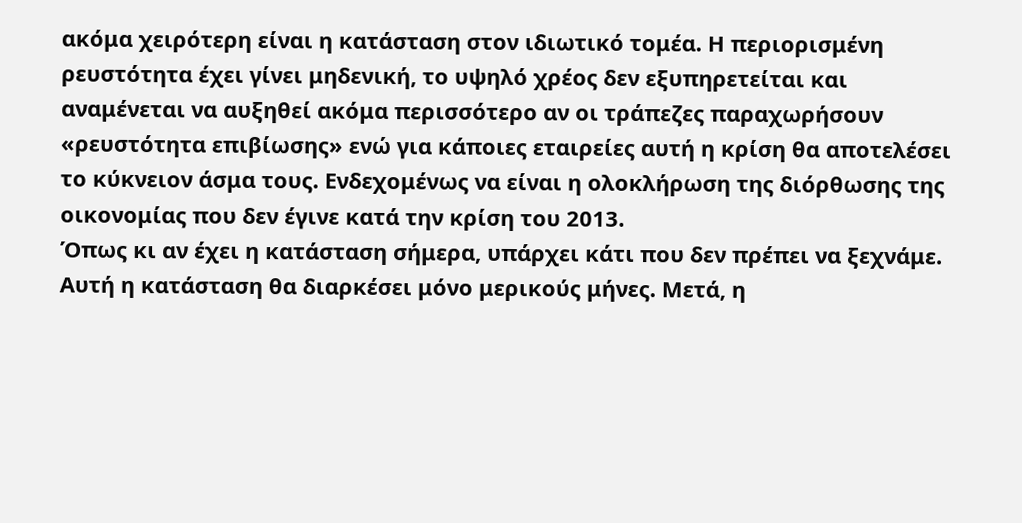ακόμα χειρότερη είναι η κατάσταση στον ιδιωτικό τομέα. Η περιορισμένη ρευστότητα έχει γίνει μηδενική, το υψηλό χρέος δεν εξυπηρετείται και αναμένεται να αυξηθεί ακόμα περισσότερο αν οι τράπεζες παραχωρήσουν «ρευστότητα επιβίωσης» ενώ για κάποιες εταιρείες αυτή η κρίση θα αποτελέσει το κύκνειον άσμα τους. Ενδεχομένως να είναι η ολοκλήρωση της διόρθωσης της οικονομίας που δεν έγινε κατά την κρίση του 2013.
Όπως κι αν έχει η κατάσταση σήμερα, υπάρχει κάτι που δεν πρέπει να ξεχνάμε. Αυτή η κατάσταση θα διαρκέσει μόνο μερικούς μήνες. Μετά, η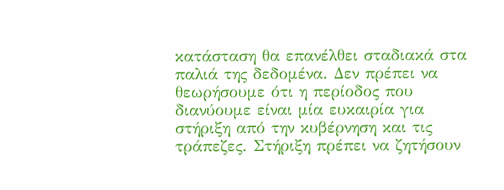κατάσταση θα επανέλθει σταδιακά στα παλιά της δεδομένα. Δεν πρέπει να θεωρήσουμε ότι η περίοδος που διανύουμε είναι μία ευκαιρία για στήριξη από την κυβέρνηση και τις τράπεζες. Στήριξη πρέπει να ζητήσουν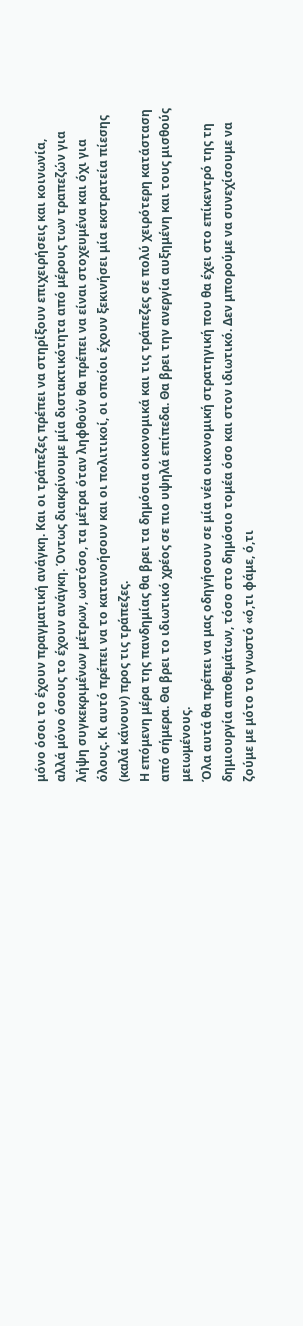μόνο όσοι το έχουν πραγματική ανάγκη. Και οι τράπεζες πρέπει να στηρίξουν επιχειρήσεις και κοινωνία, αλλά μόνο όσους το έχουν ανάγκη. Όντως διακρίνουμε μία διστακτικότητα από μέρους των τραπεζών για λήψη συγκεκριμένων μέτρων, ωστόσο, τα μέτρα όταν ληφθούν θα πρέπει να είναι στοχευμένα και όχι για όλους. Κι αυτό πρέπει να το κατανοήσουν και οι πολιτικοί, οι οποίοι έχουν ξεκινήσει μία εκστρατεία πίεσης (καλά κάνουν) προς τις τράπεζες.
Η επόμενη μέρα της πανδημίας θα βρει τα δημόσια οικονομικά και τις τράπεζες σε πολύ χειρότερη κατάσταση από σήμερα. Θα βρει το ιδιωτικό χρέος σε πιο υψηλά επίπεδα. Θα βρει την ανεργία αυξημένη και τους μισθούς μειωμένους.
Όλα αυτά θα πρέπει να μας οδηγήσουν σε μία νέα οικονομική στρατηγική που θα έχει στο επίκεντρό της τη δημιουργία αποθεμάτων, τόσο στο δημόσιο τομέα όσο και στον ιδιωτικό. Δεν μπορούμε να συνεχίσουμε να ζούμε με μότο το γνωστό «ό,τι φάμε, ό,τι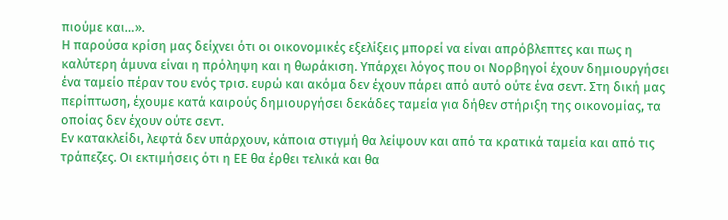πιούμε και…».
Η παρούσα κρίση μας δείχνει ότι οι οικονομικές εξελίξεις μπορεί να είναι απρόβλεπτες και πως η καλύτερη άμυνα είναι η πρόληψη και η θωράκιση. Υπάρχει λόγος που οι Νορβηγοί έχουν δημιουργήσει ένα ταμείο πέραν του ενός τρισ. ευρώ και ακόμα δεν έχουν πάρει από αυτό ούτε ένα σεντ. Στη δική μας περίπτωση, έχουμε κατά καιρούς δημιουργήσει δεκάδες ταμεία για δήθεν στήριξη της οικονομίας, τα οποίας δεν έχουν ούτε σεντ.
Εν κατακλείδι, λεφτά δεν υπάρχουν, κάποια στιγμή θα λείψουν και από τα κρατικά ταμεία και από τις τράπεζες. Οι εκτιμήσεις ότι η ΕΕ θα έρθει τελικά και θα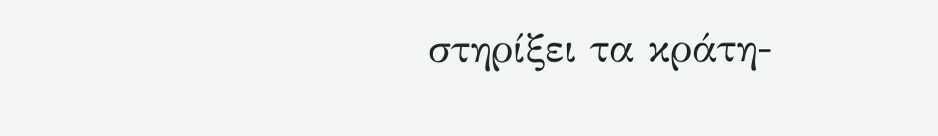στηρίξει τα κράτη-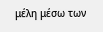μέλη μέσω των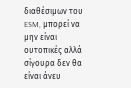διαθέσιμων του ESM, μπορεί να μην είναι ουτοπικές αλλά σίγουρα δεν θα είναι άνευ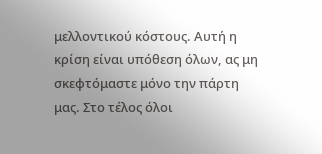μελλοντικού κόστους. Αυτή η κρίση είναι υπόθεση όλων, ας μη σκεφτόμαστε μόνο την πάρτη μας. Στο τέλος όλοι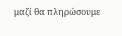μαζί θα πληρώσουμε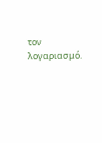τον λογαριασμό.